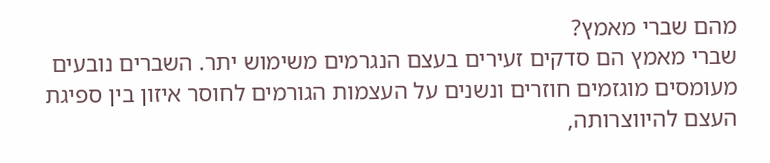מהם שברי מאמץ?
שברי מאמץ הם סדקים זעירים בעצם הנגרמים משימוש יתר. השברים נובעים מעומסים מוגזמים חוזרים ונשנים על העצמות הגורמים לחוסר איזון בין ספיגת העצם להיווצרותה,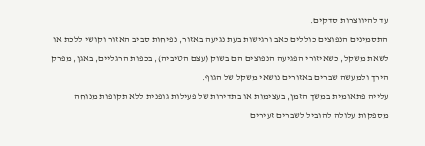עד להיווצרות סדקים.
התסמינים הנפוצים כוללים כאב ורגישות בעת נגיעה באזור, נפיחות סביב האזור וקושי ללכת או לשאת משקל, כשאיזורי הפגיעה הנפוצים הם בשוק (עצם הטיביה), בכפות הרגליים, באגן, מפרק הירך ולמעשה שברים באזורים נושאי משקל של הגוף.
עלייה פתאומית במשך הזמן, בעצימות או בתדירות של פעילות גופנית ללא תקופות מנוחה מספקות עלולה להוביל לשברים זעירים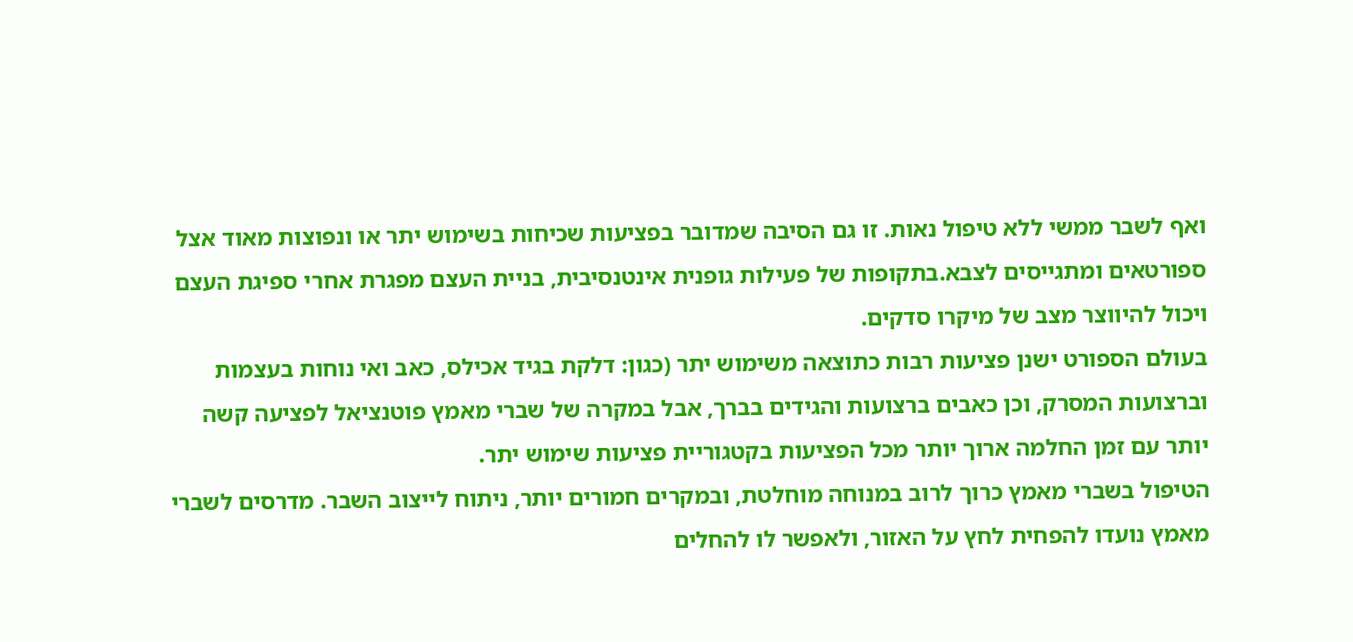ואף לשבר ממשי ללא טיפול נאות. זו גם הסיבה שמדובר בפציעות שכיחות בשימוש יתר או ונפוצות מאוד אצל ספורטאים ומתגייסים לצבא.בתקופות של פעילות גופנית אינטנסיבית, בניית העצם מפגרת אחרי ספיגת העצם ויכול להיווצר מצב של מיקרו סדקים.
בעולם הספורט ישנן פציעות רבות כתוצאה משימוש יתר (כגון: דלקת בגיד אכילס, כאב ואי נוחות בעצמות וברצועות המסרק, וכן כאבים ברצועות והגידים בברך, אבל במקרה של שברי מאמץ פוטנציאל לפציעה קשה יותר עם זמן החלמה ארוך יותר מכל הפציעות בקטגוריית פציעות שימוש יתר.
הטיפול בשברי מאמץ כרוך לרוב במנוחה מוחלטת, ובמקרים חמורים יותר, ניתוח לייצוב השבר. מדרסים לשברי מאמץ נועדו להפחית לחץ על האזור, ולאפשר לו להחלים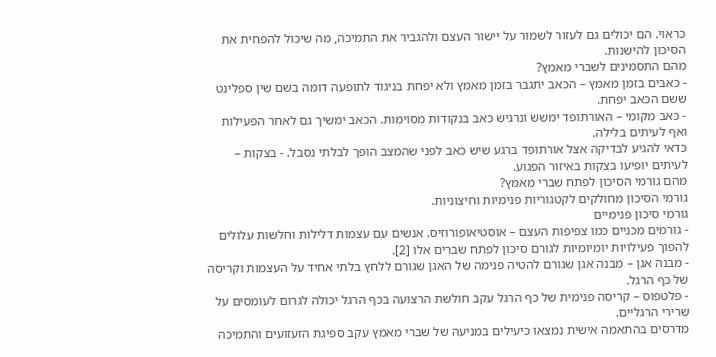כראוי. הם יכולים גם לעזור לשמור על יישור העצם ולהגביר את התמיכה, מה שיכול להפחית את הסיכון להישנות.
מהם התסמינים לשברי מאמץ?
- כאבים בזמן מאמץ – הכאב יתגבר בזמן מאמץ ולא יפחת בניגוד לתופעה דומה בשם שין ספלינט ששם הכאב יפחת.
- כאב מקומי – האורתופד ימשש ונרגיש כאב בנקודות מסוימות. הכאב ימשיך גם לאחר הפעילות ואף לעיתים בלילה.
כדאי להגיע לבדיקה אצל אורתופד ברגע שיש כאב לפני שהמצב הופך לבלתי נסבל. - בצקות – לעיתים יופיעו בצקות באיזור הפגוע.
מהם גורמי הסיכון לפתח שברי מאמץ?
גורמי הסיכון מחולקים לקטגוריות פנימיות וחיצוניות.
גורמי סיכון פנימיים
- גורמים מכניים כמו צפיפות העצם – אוסטיאופורוזיס. אנשים עם עצמות דלילות וחלשות עלולים להפוך פעילויות יומיומיות לגורם סיכון לפתח שברים אלו [2].
- מבנה אגן – מבנה אגן שגורם להטיה פנימה של האגן שגורם ללחץ בלתי אחיד על העצמות וקריסה של כף הרגל.
- פלטפוס – קריסה פנימית של כף הרגל עקב חולשת הרצועה בכף הרגל יכולה לגרום לעומסים על שרירי הרגליים.
מדרסים בהתאמה אישית נמצאו כיעילים במניעה של שברי מאמץ עקב ספיגת הזעזועים והתמיכה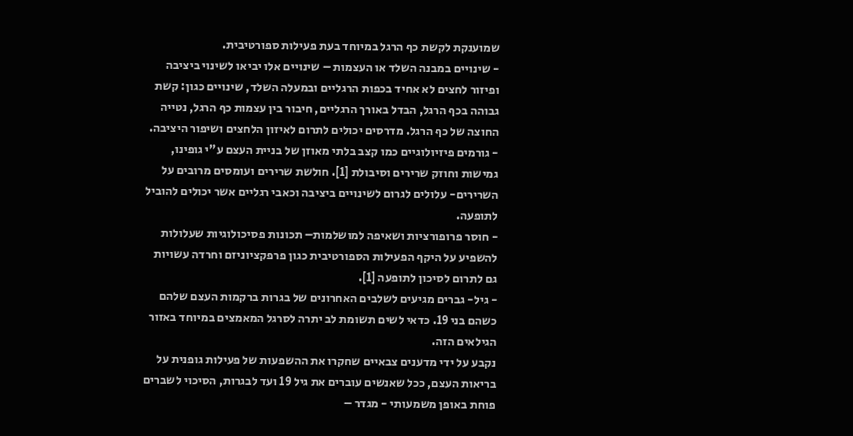שמוענקת לקשת כף הרגל במיוחד בעת פעילות ספורטיבית.
- שינויים במבנה השלד או העצמות – שינויים אלו יביאו לשינוי ביציבה ופיזור לחצים לא אחיד בכפות הרגליים ובמעלה השלד, שינויים כגון: קשת גבוהה בכף הרגל, הבדל באורך הרגליים, חיבור בין עצמות כף הרגל, נטייה החוצה של כף הרגל. מדרסים יכולים לתרום לאיזון הלחצים ושיפור היציבה.
- גורמים פיזיולוגיים כמו קצב בלתי מאוזן של בניית העצם ע"י גופינו, גמישות וחוזק שרירים וסיבולת [1]. חולשת שרירים ועומסים מרובים על השרירים- עלולים לגרום לשינויים ביציבה וכאבי רגליים אשר יכולים להוביל לתופעה.
- חוסר פרופורציות ושאיפה למושלמות– תכונות פסיכולוגיות שעלולות להשפיע על היקף הפעילות הספורטיבית כגון פרפקציוניזם וחרדה עשויות גם לתרום לסיכון לתופעה [1].
- גיל- גברים מגיעים לשלבים האחרונים של בגרות ברקמות העצם שלהם כשהם בני 19. כדאי לשים תשומת לב יתרה לסרגל המאמצים במיוחד באזור הגילאים הזה.
נקבע על ידי מדענים צבאיים שחקרו את ההשפעות של פעילות גופנית על בריאות העצם, ככל שאנשים עוברים את גיל 19 ועד לבגרות, הסיכוי לשברים פוחת באופן משמעותי - מגדר –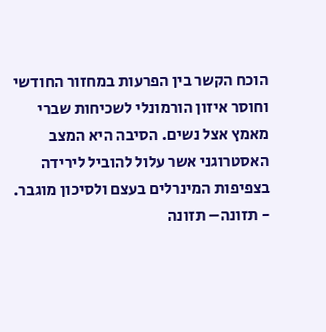הוכח הקשר בין הפרעות במחזור החודשי וחוסר איזון הורמונלי לשכיחות שברי מאמץ אצל נשים. הסיבה היא המצב האסטרוגני אשר עלול להוביל לירידה בצפיפות המינרלים בעצם ולסיכון מוגבר.
- תזונה– תזונה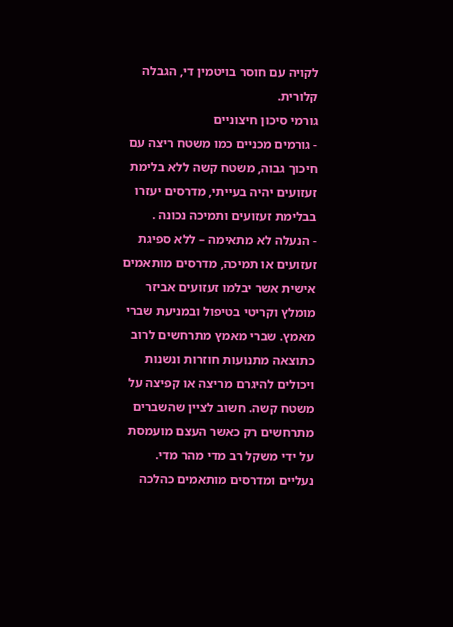לקויה עם חוסר בויטמין די, הגבלה קלורית.
גורמי סיכון חיצוניים
- גורמים מכניים כמו משטח ריצה עם חיכוך גבוה, משטח קשה ללא בלימת זעזועים יהיה בעייתי, מדרסים יעזרו בבלימת זעזועים ותמיכה נכונה .
- הנעלה לא מתאימה – ללא ספיגת זעזועים או תמיכה, מדרסים מותאמים אישית אשר יבלמו זעזועים אביזר מומלץ וקריטי בטיפול ובמניעת שברי מאמץ. שברי מאמץ מתרחשים לרוב כתוצאה מתנועות חוזרות ונשנות ויכולים להיגרם מריצה או קפיצה על משטח קשה. חשוב לציין שהשברים מתרחשים רק כאשר העצם מועמסת על ידי משקל רב מדי מהר מדי. נעליים ומדרסים מותאמים כהלכה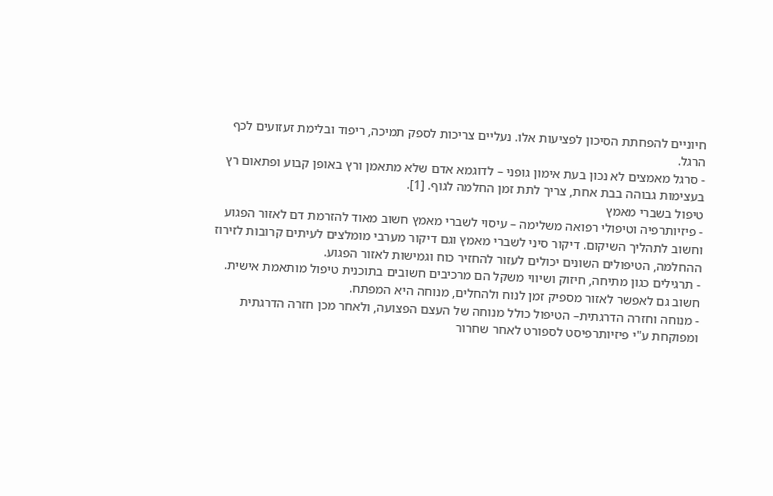חיוניים להפחתת הסיכון לפציעות אלו. נעליים צריכות לספק תמיכה, ריפוד ובלימת זעזועים לכף הרגל.
- סרגל מאמצים לא נכון בעת אימון גופני – לדוגמא אדם שלא מתאמן ורץ באופן קבוע ופתאום רץ בעצימות גבוהה בבת אחת, צריך לתת זמן החלמה לגוף. [1].
טיפול בשברי מאמץ
- פיזיותרפיה וטיפולי רפואה משלימה – עיסוי לשברי מאמץ חשוב מאוד להזרמת דם לאזור הפגוע וחשוב לתהליך השיקום. דיקור סיני לשברי מאמץ וגם דיקור מערבי מומלצים לעיתים קרובות לזירוז ההחלמה, הטיפולים השונים יכולים לעזור להחזיר כוח וגמישות לאזור הפגוע.
- תרגילים כגון מתיחה, חיזוק ושיווי משקל הם מרכיבים חשובים בתוכנית טיפול מותאמת אישית. חשוב גם לאפשר לאזור מספיק זמן לנוח ולהחלים, מנוחה היא המפתח.
- מנוחה וחזרה הדרגתית– הטיפול כולל מנוחה של העצם הפצועה, ולאחר מכן חזרה הדרגתית ומפוקחת ע"י פיזיותרפיסט לספורט לאחר שחרור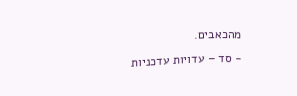מהכאבים.
- סד – עדויות עדכניות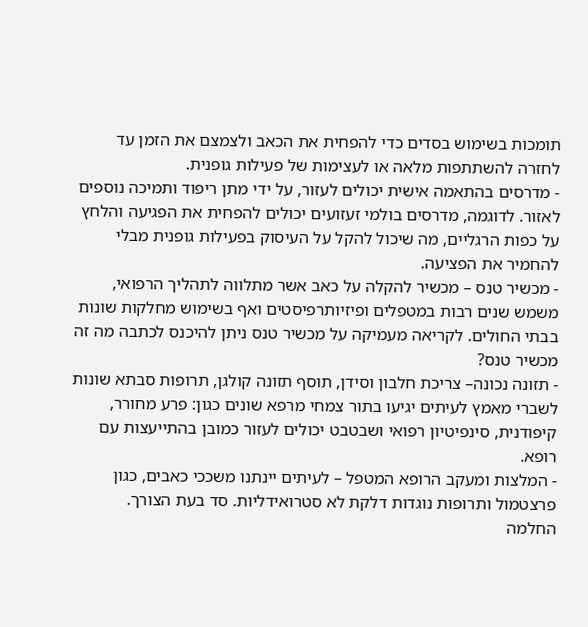תומכות בשימוש בסדים כדי להפחית את הכאב ולצמצם את הזמן עד לחזרה להשתתפות מלאה או לעצימות של פעילות גופנית.
- מדרסים בהתאמה אישית יכולים לעזור, על ידי מתן ריפוד ותמיכה נוספים לאזור. לדוגמה, מדרסים בולמי זעזועים יכולים להפחית את הפגיעה והלחץ על כפות הרגליים, מה שיכול להקל על העיסוק בפעילות גופנית מבלי להחמיר את הפציעה.
- מכשיר טנס – מכשיר להקלה על כאב אשר מתלווה לתהליך הרפואי, משמש שנים רבות במטפלים ופיזיותרפיסטים ואף בשימוש מחלקות שונות בבתי החולים. לקריאה מעמיקה על מכשיר טנס ניתן להיכנס לכתבה מה זה מכשיר טנס?
- תזונה נכונה– צריכת חלבון וסידן, תוסף תזונה קולגן, תרופות סבתא שונות לשברי מאמץ לעיתים יגיעו בתור צמחי מרפא שונים כגון: פרע מחורר, קיפודנית, סינפיטיון רפואי ושבטבט יכולים לעזור כמובן בהתייעצות עם רופא.
- המלצות ומעקב הרופא המטפל – לעיתים יינתנו משככי כאבים, כגון פרצטמול ותרופות נוגדות דלקת לא סטרואידליות. סד בעת הצורך.
החלמה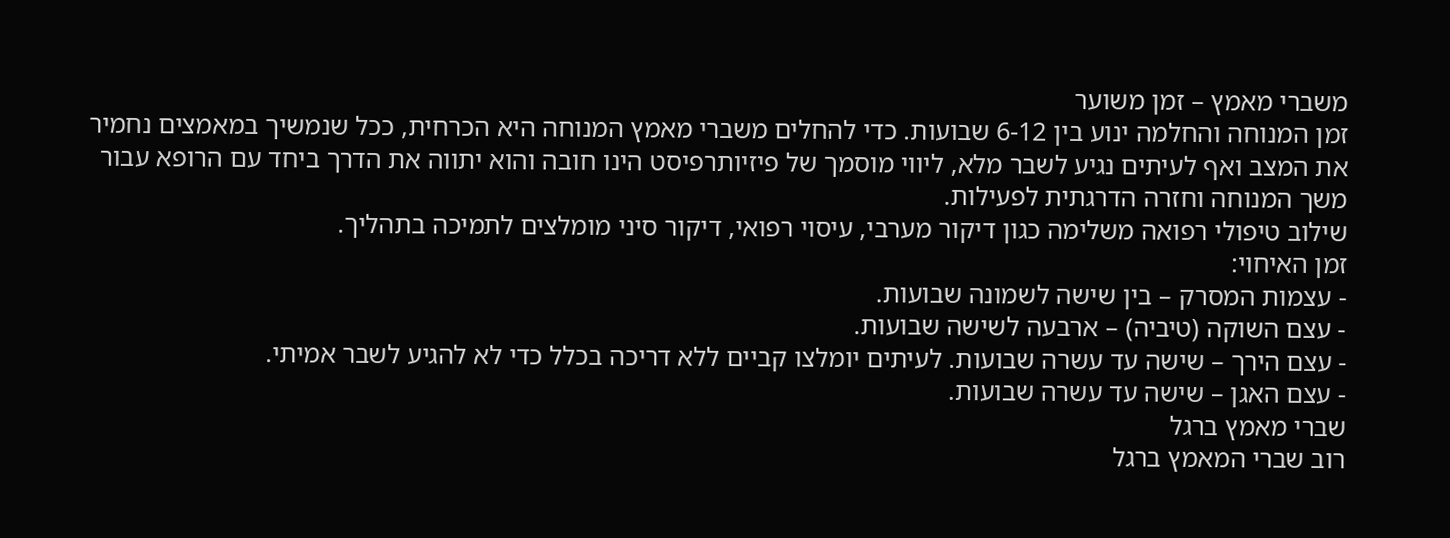משברי מאמץ – זמן משוער
זמן המנוחה והחלמה ינוע בין 6-12 שבועות. כדי להחלים משברי מאמץ המנוחה היא הכרחית, ככל שנמשיך במאמצים נחמיר את המצב ואף לעיתים נגיע לשבר מלא, ליווי מוסמך של פיזיותרפיסט הינו חובה והוא יתווה את הדרך ביחד עם הרופא עבור משך המנוחה וחזרה הדרגתית לפעילות.
שילוב טיפולי רפואה משלימה כגון דיקור מערבי, עיסוי רפואי, דיקור סיני מומלצים לתמיכה בתהליך.
זמן האיחוי:
- עצמות המסרק – בין שישה לשמונה שבועות.
- עצם השוקה (טיביה) – ארבעה לשישה שבועות.
- עצם הירך – שישה עד עשרה שבועות. לעיתים יומלצו קביים ללא דריכה בכלל כדי לא להגיע לשבר אמיתי.
- עצם האגן – שישה עד עשרה שבועות.
שברי מאמץ ברגל
רוב שברי המאמץ ברגל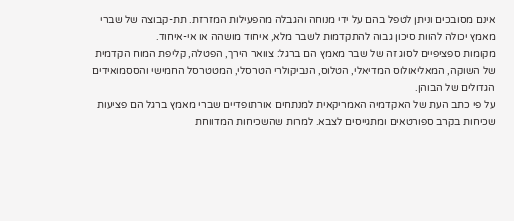אינם מסובכים וניתן לטפל בהם על ידי מנוחה והגבלה מהפעילות המזרזת. תת-קבוצה של שברי מאמץ יכולה להוות סיכון גבוה להתקדמות לשבר מלא, איחוד מושהה או אי-איחוד.
מקומות ספציפיים לסוג זה של שבר מאמץ הם ברגל: צוואר הירך, הפטלה, קליפת המוח הקדמית של השוקה, המאליאולוס המדיאלי, הטלוס, הנביקולרי הטרסלי, המטטרסל החמישי והססמואידים הגדולים של הבוהן.
על פי כתב העת של האקדמיה האמריקאית למנתחים אורתופדיים שברי מאמץ ברגל הם פציעות שכיחות בקרב ספורטאים ומתגייסים לצבא. למרות שהשכיחות המדווחת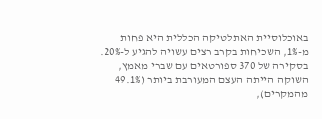באוכלוסיית האתלטיקה הכללית היא פחות מ-1%, השכיחות בקרב רצים עשויה להגיע ל-20%.
בסקירה של 370 ספורטאים עם שברי מאמץ, השוקה הייתה העצם המעורבת ביותר (49.1% מהמקרים),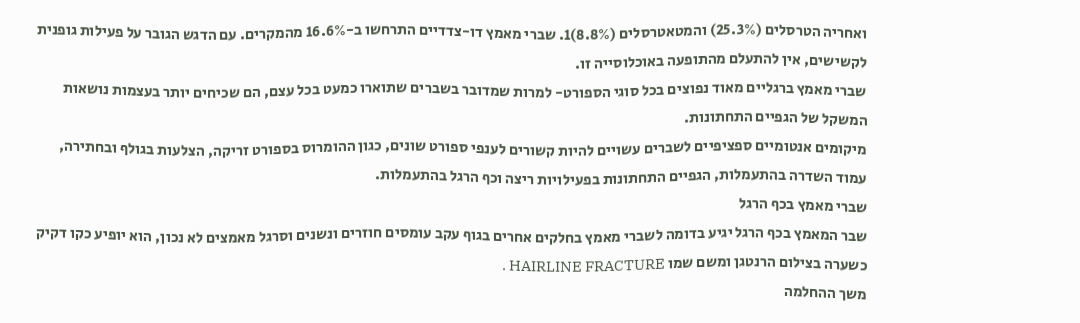ואחריה הטרסלים (25.3%) והמטאטרסלים (8.8%)1. שברי מאמץ דו-צדדיים התרחשו ב-16.6% מהמקרים. עם הדגש הגובר על פעילות גופנית לקשישים, אין להתעלם מהתופעה באוכלוסייה זו.
שברי מאמץ ברגליים מאוד נפוצים בכל סוגי הספורט- למרות שמדובר בשברים שתוארו כמעט בכל עצם, הם שכיחים יותר בעצמות נושאות המשקל של הגפיים התחתונות.
מיקומים אנטומיים ספציפיים לשברים עשויים להיות קשורים לענפי ספורט שונים, כגון ההומרוס בספורט זריקה, הצלעות בגולף ובחתירה, עמוד השדרה בהתעמלות, הגפיים התחתונות בפעילויות ריצה וכף הרגל בהתעמלות.
שברי מאמץ בכף הרגל
שבר המאמץ בכף הרגל יגיע בדומה לשברי מאמץ בחלקים אחרים בגוף עקב עומסים חוזרים ונשנים וסרגל מאמצים לא נכון, הוא יופיע כקו דקיק כשערה בצילום הרנטגן ומשם שמו HAIRLINE FRACTURE .
משך ההחלמה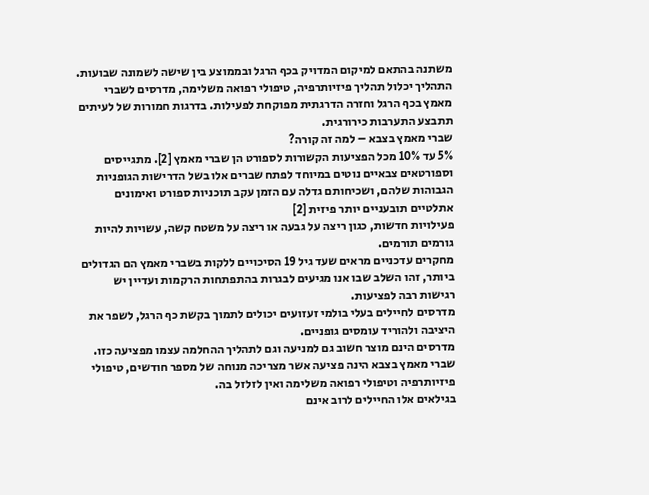משתנה בהתאם למיקום המדויק בכף הרגל ובממוצע בין שישה לשמונה שבועות.
התהליך יכלול תהליך פיזיותרפיה, טיפולי רפואה משלימה, מדרסים לשברי מאמץ בכף הרגל וחזרה הדרגתית מפוקחת לפעילות. בדרגות חמורות של לעיתים תתבצע התערבות כירורגית.
שברי מאמץ בצבא – למה זה קורה?
5% עד 10% מכל הפציעות הקשורות לספורט הן שברי מאמץ [2]. מתגייסים וספורטאים צבאיים נוטים במיוחד לפתח שברים אלו בשל הדרישות הגופניות הגבוהות שלהם, ושכיחותם גדלה עם הזמן עקב תוכניות ספורט ואימונים אתלטיים תובעניים יותר פיזית [2]
פעילויות חדשות, כגון ריצה על גבעה או ריצה על משטח קשה, עשויות להיות גורמים תורמים.
מחקרים עדכניים מראים שעד גיל 19 הסיכויים ללקות בשברי מאמץ הם הגדולים ביותר, זהו השלב שבו אנו מגיעים לבגרות בהתפתחות הרקמות ועדיין יש רגישות רבה לפציעות.
מדרסים לחיילים בעלי בולמי זעזועים יכולים לתמוך בקשת כף הרגל, לשפר את היציבה ולהוריד עומסים גופניים.
מדרסים הינם מוצר חשוב גם למניעה וגם לתהליך ההחלמה עצמו מפציעה כזו. שברי מאמץ בצבא הינה פציעה אשר מצריכה מנוחה של מספר חודשים, טיפולי פיזיותרפיה וטיפולי רפואה משלימה ואין לזלזל בה.
בגילאים אלו החיילים לרוב אינם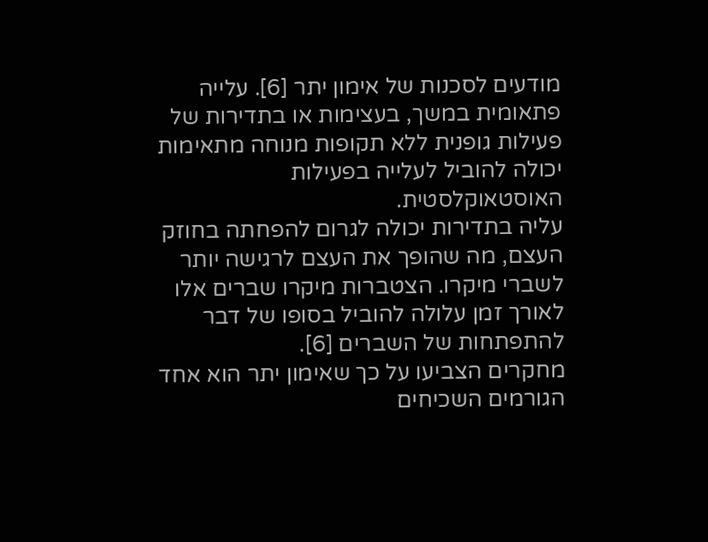מודעים לסכנות של אימון יתר [6]. עלייה פתאומית במשך, בעצימות או בתדירות של פעילות גופנית ללא תקופות מנוחה מתאימות יכולה להוביל לעלייה בפעילות האוסטאוקלסטית.
עליה בתדירות יכולה לגרום להפחתה בחוזק העצם, מה שהופך את העצם לרגישה יותר לשברי מיקרו. הצטברות מיקרו שברים אלו לאורך זמן עלולה להוביל בסופו של דבר להתפתחות של השברים [6].
מחקרים הצביעו על כך שאימון יתר הוא אחד הגורמים השכיחים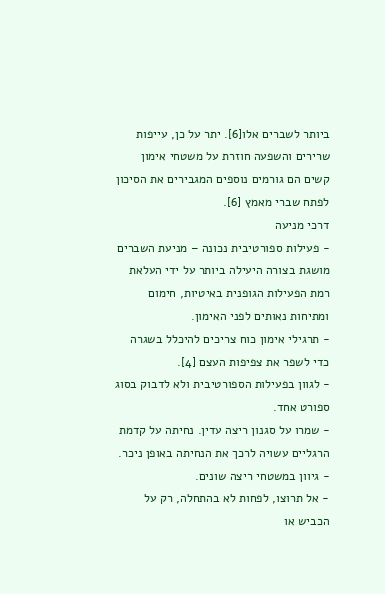ביותר לשברים אלו[6]. יתר על כן, עייפות שרירים והשפעה חוזרת על משטחי אימון קשים הם גורמים נוספים המגבירים את הסיכון לפתח שברי מאמץ [6].
דרכי מניעה
- פעילות ספורטיבית נכונה – מניעת השברים מושגת בצורה היעילה ביותר על ידי העלאת רמת הפעילות הגופנית באיטיות, חימום ומתיחות נאותים לפני האימון.
- תרגילי אימון כוח צריכים להיכלל בשגרה כדי לשפר את צפיפות העצם [4].
- לגוון בפעילות הספורטיבית ולא לדבוק בסוג ספורט אחד.
- שמרו על סגנון ריצה עדין. נחיתה על קדמת הרגליים עשויה לרכך את הנחיתה באופן ניכר.
- גיוון במשטחי ריצה שונים.
- אל תרוצו, לפחות לא בהתחלה, רק על הכביש או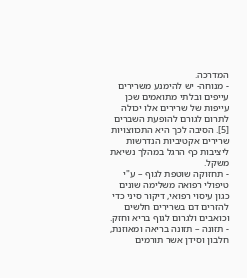המדרכה.
- מנוחה- יש להימנע משרירים עייפים ובלתי מתואמים שכן עייפות של שרירים אלו יכולה לתרום לגורם להופעת השברים [5]. הסיבה לכך היא התכווצויות שרירים אקטיביות הנדרשות ליציבות כף הרגל במהלך נשיאת משקל.
- תחזוקה שוטפת לגוף – ע"י טיפולי רפואה משלימה שונים כגון עיסוי רפואי, דיקור סיני כדי להזרים דם בשרירים חלשים וכואבים ולגרום לגוף בריא וחזק.
- תזונה – תזונה בריאה ומאוזנת, חלבון וסידן אשר תורמים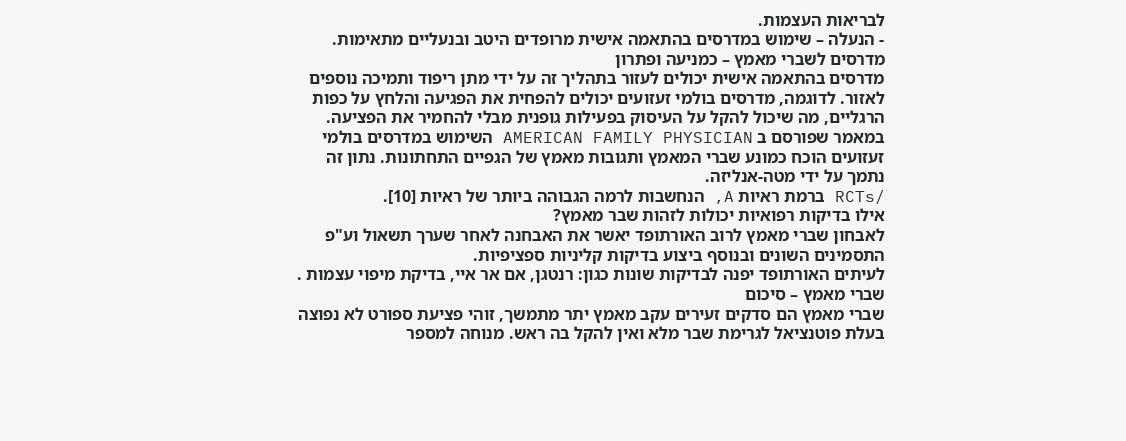לבריאות העצמות.
- הנעלה – שימוש במדרסים בהתאמה אישית מרופדים היטב ובנעליים מתאימות.
מדרסים לשברי מאמץ – כמניעה ופתרון
מדרסים בהתאמה אישית יכולים לעזור בתהליך זה על ידי מתן ריפוד ותמיכה נוספים לאזור. לדוגמה, מדרסים בולמי זעזועים יכולים להפחית את הפגיעה והלחץ על כפות הרגליים, מה שיכול להקל על העיסוק בפעילות גופנית מבלי להחמיר את הפציעה.
במאמר שפורסם ב AMERICAN FAMILY PHYSICIAN השימוש במדרסים בולמי זעזועים הוכח כמונע שברי המאמץ ותגובות מאמץ של הגפיים התחתונות. נתון זה נתמך על ידי מטה-אנליזה.
/RCTs ברמת ראיות A, הנחשבות לרמה הגבוהה ביותר של ראיות [10].
אילו בדיקות רפואיות יכולות לזהות שבר מאמץ?
לאבחון שברי מאמץ לרוב האורתופד יאשר את האבחנה לאחר שערך תשאול וע"פ התסמינים השונים ובנוסף ביצוע בדיקות קליניות ספציפיות.
לעיתים האורתופד יפנה לבדיקות שונות כגון: רנטגן, אם אר איי, בדיקת מיפוי עצמות .
שברי מאמץ – סיכום
שברי מאמץ הם סדקים זעירים עקב מאמץ יתר מתמשך, זוהי פציעת ספורט לא נפוצה בעלת פוטנציאל לגרימת שבר מלא ואין להקל בה ראש. מנוחה למספר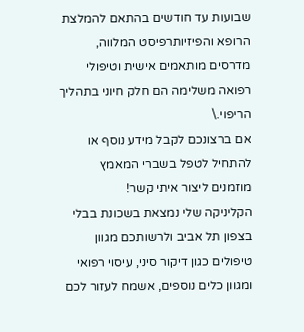שבועות עד חודשים בהתאם להמלצת הרופא והפיזיותרפיסט המלווה, מדרסים מותאמים אישית וטיפולי רפואה משלימה הם חלק חיוני בתהליך הריפוי.\
אם ברצונכם לקבל מידע נוסף או להתחיל לטפל בשברי המאמץ מוזמנים ליצור איתי קשר!
הקליניקה שלי נמצאת בשכונת בבלי בצפון תל אביב ולרשותכם מגוון טיפולים כגון דיקור סיני, עיסוי רפואי ומגוון כלים נוספים, אשמח לעזור לכם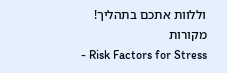וללוות אתכם בתהליך!
מקורות
- Risk Factors for Stress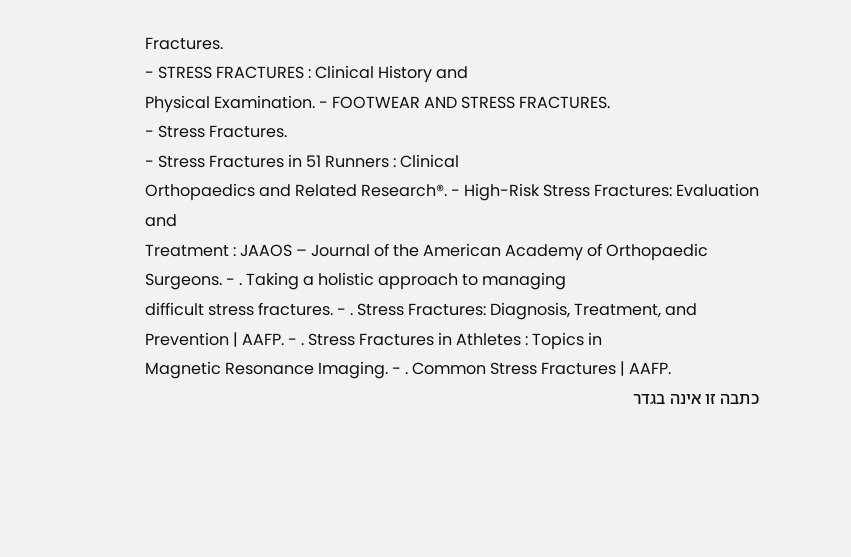Fractures.
- STRESS FRACTURES : Clinical History and
Physical Examination. - FOOTWEAR AND STRESS FRACTURES.
- Stress Fractures.
- Stress Fractures in 51 Runners : Clinical
Orthopaedics and Related Research®. - High-Risk Stress Fractures: Evaluation and
Treatment : JAAOS – Journal of the American Academy of Orthopaedic Surgeons. - . Taking a holistic approach to managing
difficult stress fractures. - . Stress Fractures: Diagnosis, Treatment, and
Prevention | AAFP. - . Stress Fractures in Athletes : Topics in
Magnetic Resonance Imaging. - . Common Stress Fractures | AAFP.
כתבה זו אינה בגדר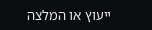ייעוץ או המלצה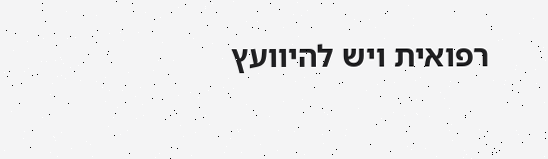רפואית ויש להיוועץ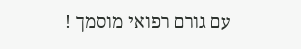עם גורם רפואי מוסמך !